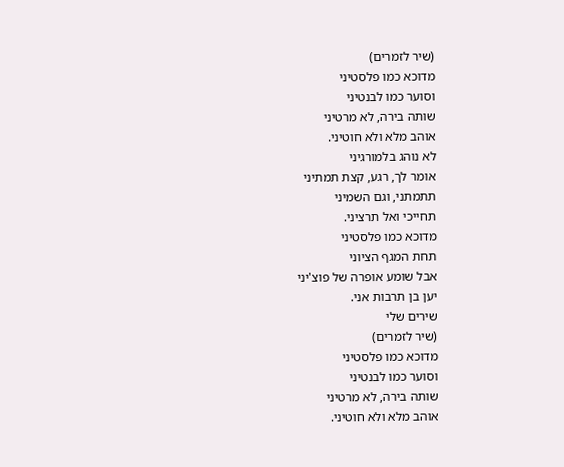(שיר לזמרים)
מדוכא כמו פלסטיני
וסוער כמו לבנטיני
שותה בירה, לא מרטיני
אוהב מלא ולא חוטיני.
לא נוהג בלמורגיני
אומר לך, רגע, קצת תמתיני
תתמתני, וגם השמיני
תחייכי ואל תרציני.
מדוכא כמו פלסטיני
תחת המגף הציוני
אבל שומע אופרה של פוצ'יני
יען בן תרבות אני.
שירים שלי
(שיר לזמרים)
מדוכא כמו פלסטיני
וסוער כמו לבנטיני
שותה בירה, לא מרטיני
אוהב מלא ולא חוטיני.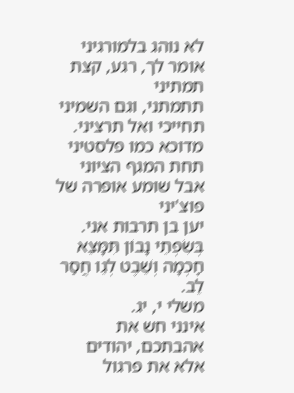לא נוהג בלמורגיני
אומר לך, רגע, קצת תמתיני
תתמתני, וגם השמיני
תחייכי ואל תרציני.
מדוכא כמו פלסטיני
תחת המגף הציוני
אבל שומע אופרה של פוצ'יני
יען בן תרבות אני.
בְּשִׂפְתֵי נָבוֹן תִּמָּצֵא חָכְמָה וְשֵׁבֶט לְגֵו חֲסַר לֵב.
משלי י, יג.
אינני חש את אהבתכם, יהודים
אלא את פרגול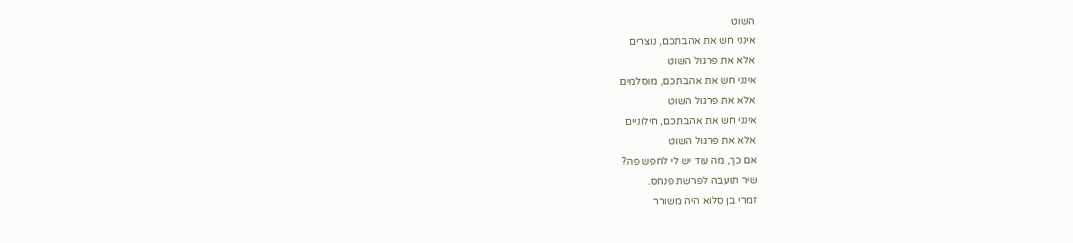השוט
אינני חש את אהבתכם, נוצרים
אלא את פרגול השוט
אינני חש את אהבתכם, מוסלמים
אלא את פרגול השוט
אינני חש את אהבתכם, חילוניים
אלא את פרגול השוט
אם כך, מה עוד יש לי לחפש פה?
שיר תועבה לפרשת פנחס.
זמרי בן סלוא היה משורר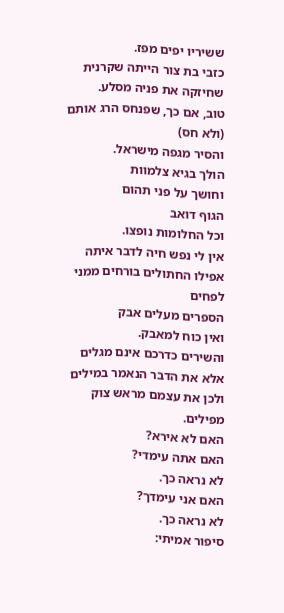ששיריו יפים מפז.
כזבי בת צור הייתה שקרנית
שחיזקה את פניה מסלע.
טוב, אם כך, שפנחס הרג אותם (ולא חס)
והסיר מגפה מישראל.
הולך בגיא צלמוות
וחושך על פני תהום
הגוף דואב
וכל החלומות נופצו.
אין לי נפש חיה לדבר איתה
אפילו החתולים בורחים ממני לפחים
הספרים מעלים אבק
ואין כוח למאבק.
והשירים כדרכם אינם מגלים
אלא את הדבר הנאמר במילים
ולכן את עצמם מראש צוק מפילים.
האם לא אירא?
האם אתה עימדי?
לא נראה כך.
האם אני עימדך?
לא נראה כך.
סיפור אמיתי: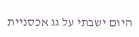היום ישבתי על גג אכסניית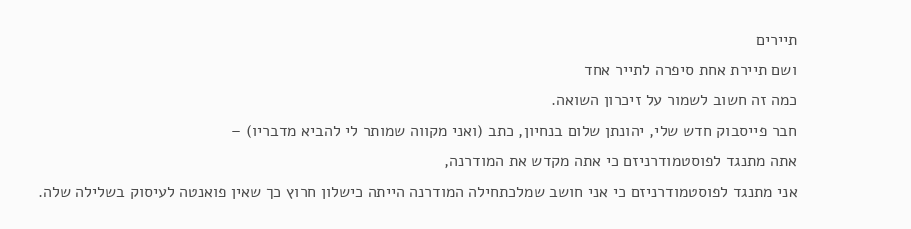תיירים
ושם תיירת אחת סיפרה לתייר אחד
כמה זה חשוב לשמור על זיכרון השואה.
חבר פייסבוק חדש שלי, יהונתן שלום בנחיון, כתב (ואני מקווה שמותר לי להביא מדבריו) –
אתה מתנגד לפוסטמודרניזם כי אתה מקדש את המודרנה,
אני מתנגד לפוסטמודרניזם כי אני חושב שמלכתחילה המודרנה הייתה כישלון חרוץ כך שאין פואנטה לעיסוק בשלילה שלה.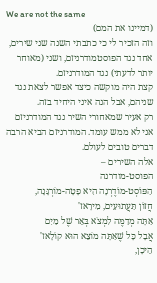We are not the same
(דמיינו את המם)
וזה הזכיר לי כי כתבתי השנה שני שירים, אחד נגד הפוסטמודרניזם, ושני (מאוחר יותר לדעתי) נגד המודרניזם.
קצת היה מוקשה כיצד אפשר לצאת נגד שניהם, אבל הנה איני היחיד בזה.
רק אעיר שמאחורי השיר נגד המודרניזם אני לא ממש עומד. המודרניזם הביא הרבה דברים טובים לעולם.
אלה השירים –
הפוסט-מודרנה
הַפּוֹסְט-מוֹדֶרְנָה הִיא פָטָה-מוֹרְגָּנָה,
חֲזוֹן תַּעֲתוּעִים, מִירָאז'
אַתָּה מְדַמֶּה לִמְצֹא בְּאֵר שֶׁל מַיִם
אֲבָל כָּל שֶׁאַתָּה מוֹצֵא הוּא קוֹלָאז'
הֵיכָן,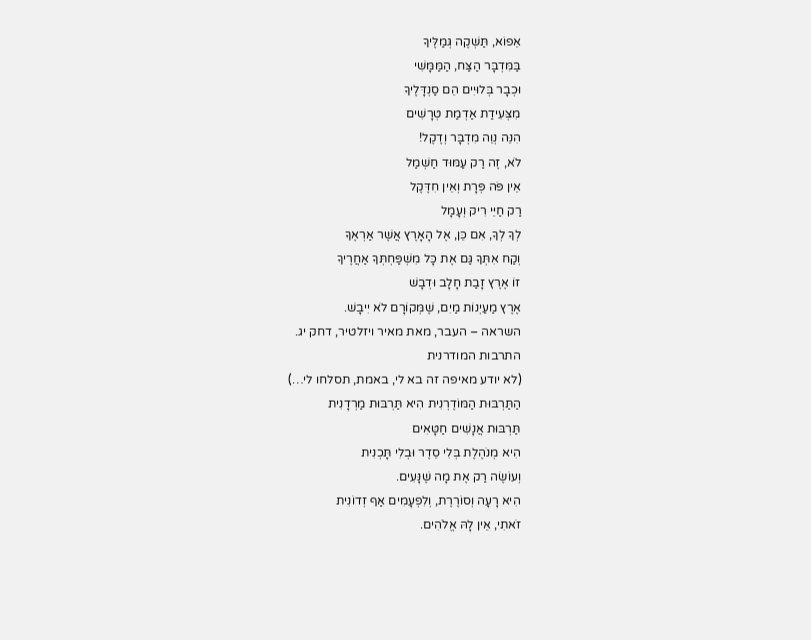אֵפוֹא, תַּשְׁקֶה גְּמַלֶּיךָ
בַּמִּדְבָּר הַצַּח, הַמַּמָּשִׁי
וּכְבָר בְּלוּיִים הֵם סַנְדָּלֶיךָ
מִצְּעִידַת אַדְמַת טְרָשִׁים
הִנֵּה נְוֵה מִדְבָּר וְדֶקֶל!
לֹא, זֶה רַק עַמּוּד חַשְׁמַל
אֵין פֹּה פְּרָת וְאֵין חִדֶּקֶל
רַק חַיֵּי רִיק וְעָמָל
לְךָ לְךָ, אִם כֵּן, אֶל הָאָרֶץ אֲשֶׁר אַרְאֶךָּ
וְקַח אִתְּךָ גַּם אֶת כָּל מִשְׁפַּחְתְּךָ אַחֲרֶיךָ
זוֹ אֶרֶץ זָבַת חָלָב וּדְבָשׁ
אֶרֶץ מַעַיְנוֹת מַיִם, שֶׁמְּקוֹרָם לֹא יִיבָשׁ.
השראה – העבר, מאת מאיר ויזלטיר, דחק יג.
התרבות המודרנית
(לא יודע מאיפה זה בא לי, באמת, תסלחו לי…)
הַתַּרְבּוּת הַמּוֹדֶרְנִית הִיא תַּרְבּוּת מַרְדָנִית
תַּרְבּוּת אֲנָשִׁים חַטָּאִים
הִיא מְנֹהֶלֶת בְּלִי סֵדֶר וּבְלִי תָּכְנִית
וְעוֹשֶׂה רַק אֶת מָה שֶׁנָּעִים.
הִיא רָעָה וְסוֹרֶרֶת, וְלִפְעָמִים אַף זְדוֹנִית
זֹאתִי, אֵין לָהּ אֱלֹהִים.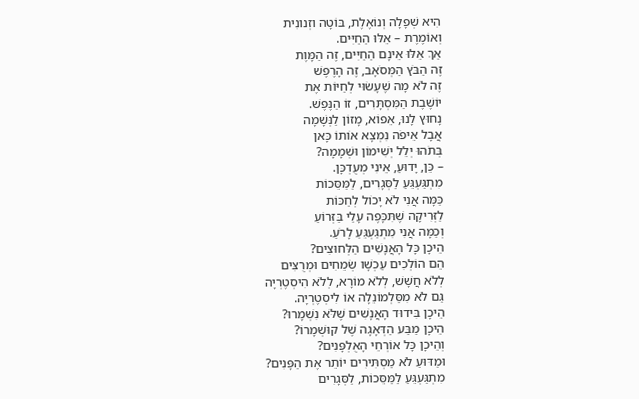הִיא שְׁפָלָה וְנוֹאֶלֶת, בּוֹטָה וזְנונִית
וְאוֹמֶרֶת – אֵלּוּ הַחַיִּים.
אַךְ אֵלּוּ אֵינָם הַחַיִּים, זֶה הַמָּוֶת
זֶה הַבֹּץ הַמְּסֹאָב, זֶה הָרֶפֶשׁ
זֶה לֹא מָה שֶׁעָשׂוּי לְחַיּוֹת אֶת
יוֹשֶׁבֶת הַמִּסְתָּרִים, זוֹ הַנֶּפֶשׁ.
נָחוּץ לָנוּ, אֵפוֹא, מָזוֹן לַנְּשָׁמָה
אֲבָל אֵיפֹה נִמְצָא אוֹתוֹ כָּאן
בְּתֹהוּ יְלֵל יְשִׁימוֹן וּשְׁמָמָה?
– כֵּן, יָדוּעַ, אֵינִי מְעֻדְכָּן.
מִתְגַּעְגֵּעַ לַסְּגָרִים, לַמַּסֵּכוֹת
כַּמָּה אֲנִי לֹא יָכוֹל לְחַכּוֹת
לַזְּרִיקָה שֶׁתִּכָּפֶה עָלַי בַּזְּרוֹעַ
וְכַמָּה אֲנִי מִתְגַּעְגֵּעַ לָרֹעַ.
הֵיכָן כָּל הָאֲנָשִׁים הַלְּחוּצִים?
הֵם הוֹלְכִים עַכְשָׁו שְׂמֵחִים וּמְרֻצִּים
לְלֹא חֲשָׁשׁ, לְלֹא מוֹרָא, לְלֹא הִיסְטֶרְיָה
גַּם לֹא מִסַּלְמוֹנֵלָה אוֹ לִיסְטֶרְיָה.
הֵיכָן בִּידוּד הָאֲנָשִׁים שֶׁלֹּא נִשְׁמָרוּ?
הֵיכָן מַבַּע הַדְּאָגָה שֶׁל קוּשְׁמָרוֹ?
וְהֵיכָן כָּל אוֹרְחֵי הָאֻלְפָּנִים?
וּמַדּוּעַ לֹא מַסְתִּירִים יוֹתֵר אֶת הַפָּנִים?
מִתְגַּעְגֵּעַ לַמַּסֵּכוֹת, לַסְּגָרִים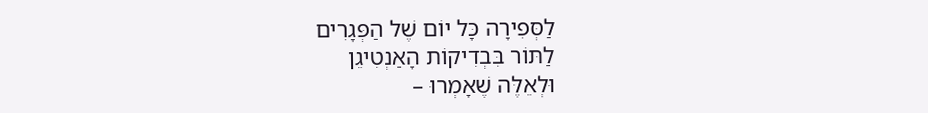לַסְּפִירָה כָּל יוֹם שֶׁל הַפְּגָרִים
לַתּוֹר בִּבְדִיקוֹת הָאַנְטִיגֵן
וּלְאֵלֶּה שֶׁאָמְרוּ –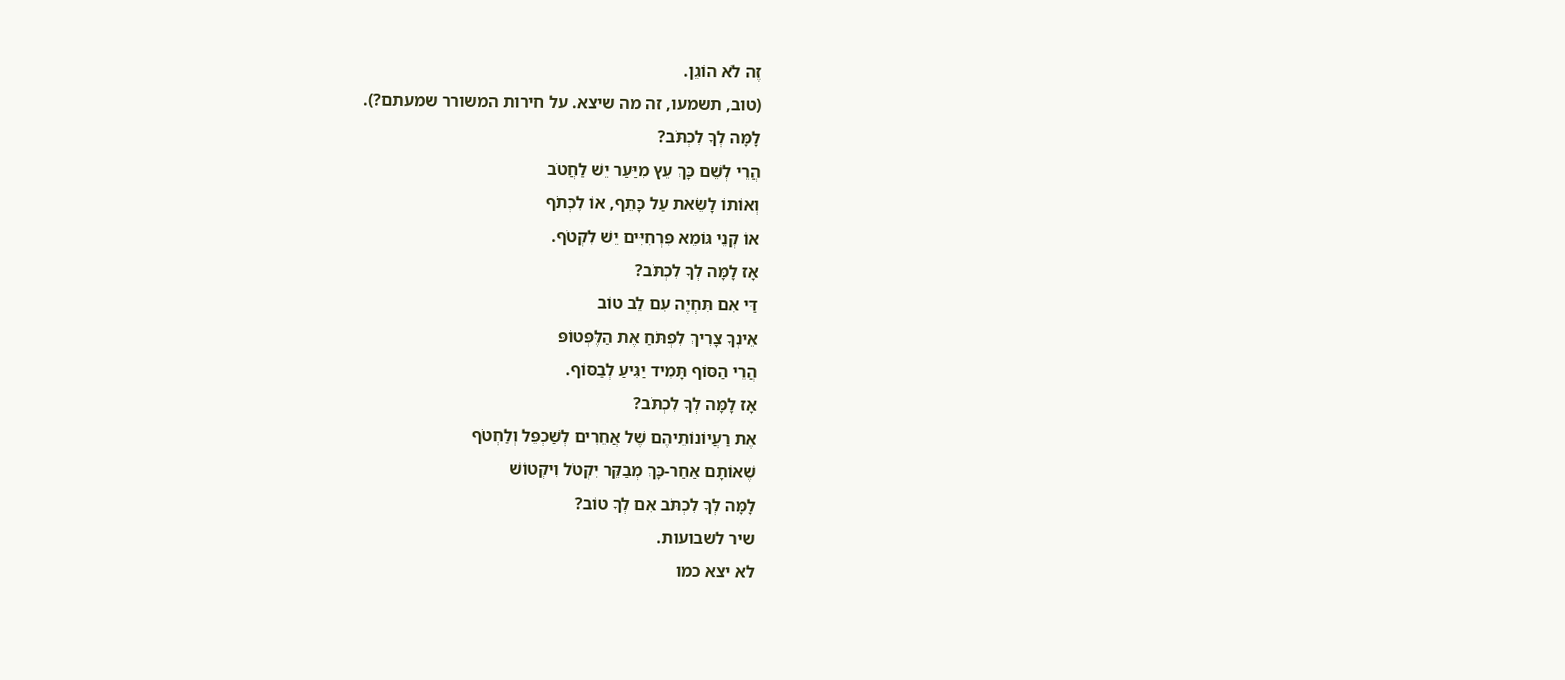זֶה לֹא הוֹגֵן.
(טוב, תשמעו, זה מה שיצא. על חירות המשורר שמעתם?).
לָמָּה לְךָ לִכְתֹּב?
הֲרֵי לְשֵׁם כָּךְ עֵץ מִיַּעַר יֵשׁ לַחֲטֹב
וְאוֹתוֹ לָשֵׂאת עַל כָּתֵף, אוֹ לִכְתֹף
אוֹ קְנֵי גּוֹמֵא פִּרְחִיִּים יֵשׁ לִקְטֹף.
אָז לָמָּה לְךָ לִכְתֹּב?
דַּי אִם תִּחְיֶה עִם לֵב טוֹב
אֵינְךָ צָרִיךְ לִפְתֹּחַ אֶת הַלֶּפְּטוֹפּ
הֲרֵי הַסּוֹף תָּמִיד יַגִּיעַ לְבַסּוֹף.
אָז לָמָּה לְךָ לִכְתֹּב?
אֶת רַעֲיוֹנוֹתֵיהֶם שֶׁל אֲחֵרִים לְשַׁכְפֵּל וְלַחְטֹף
שֶׁאוֹתָם אַחַר-כָּךְ מְבַקֵּר יִקְטֹל וִיקְטוֹשׁ
לָמָּה לְךָ לִכְתֹּב אִם לְךָ טוֹב?
שיר לשבועות.
לא יצא כמו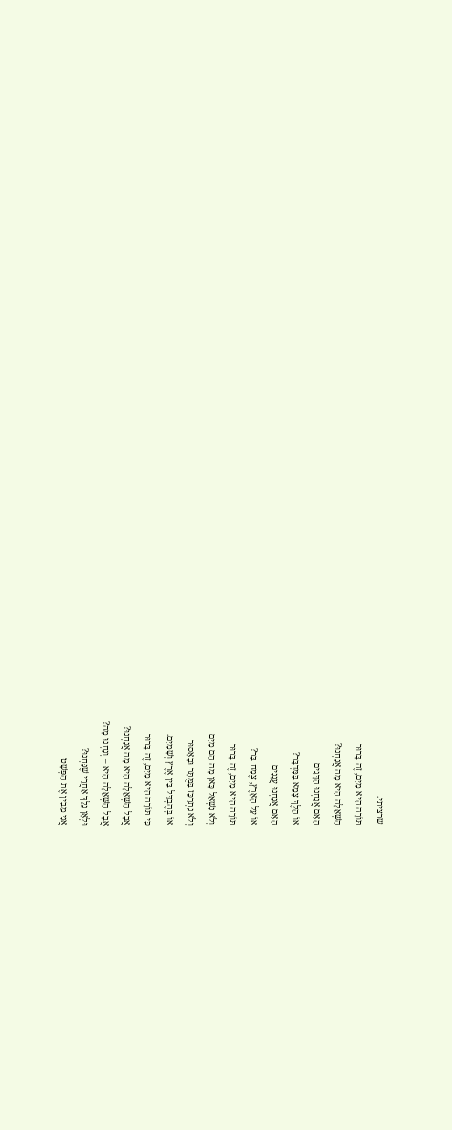שרציתי.
תּוֹרָה הִיא מַיִם, זֶה בָּרוּר
הַשְּׁאֵלָה הִיא מָה אֲנַחְנוּ?
הַאִם אֲנַחְנוּ הַדָּגִים
אוֹ הֵלֶךְ צָמֵא בַּמִּדְבָּר?
הַאִם אֲנַחְנוּ עֲנָנִים
אוֹ עַל הָאָרֶץ, צֶמַח בַּר?
תּוֹרָה הִיא מַיִם, זֶה בָּרוּר
וְלֹא נִשְׁאַל כָּאן מָה הֵם מַיִם
וְלֹא נִתְרַכֵּז בַּמֻּתָּר וּבָאָסוּר
אוֹ בְּהֶבְדֵּל בֵּין אֶרֶץ וְשָׁמַיִם.
כִּי תּוֹרָה הִיא מַיִם, זֶה בָּרוּר
אֲבָל הַשְּׁאֵלָה הִיא מָה אֲנַחְנוּ?
אֲבָל הַשְּׁאֵלָה הִיא – וְנַחְנוּ מָה?
וּלְאָן נֵלֵךְ אַחֲרֵי שֶׁנַּחְנוּ?
אֲנִי מֵבִין אֶת הַפְּשָׁט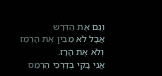וְגַם אֶת הַדְּרָשׁ
אֲבָל לֹא מֵבִין אֶת הָרֶמֶז
וְלֹא אֶת הָרָז.
אֲנִי בָּקִי בְּדַרְכֵי הֵרְמֵס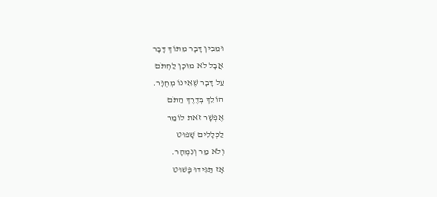וּמֵבִין דָּבָר מִתּוֹךְ דָּבָר
אֲבָל לֹא מוּכָן לַחְתֹּם
עַל דָּבָר שֶׁאֵינוֹ מְחֻוָּר.
הוֹלֵךְ בְּדֶרֶךְ הַתֹּם
אֶפְשָׁר זֹאת לוֹמַר
לַכְּלָלִים שָׁפוּט
וְלֹא מַר וְנִמְהָר.
אָז תַּגִּידוּ פָּשׁוּט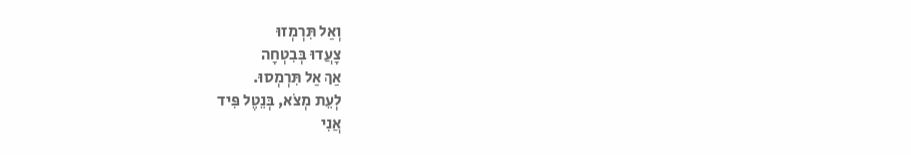וְאַל תִּרְמְזוּ
צָעֲדוּ בְּבִטְחָה
אַךְ אַל תִּרְמְסוּ.
לְעֵת מְצֹא, בְּנֵטֶל פִּיד
אֲנִי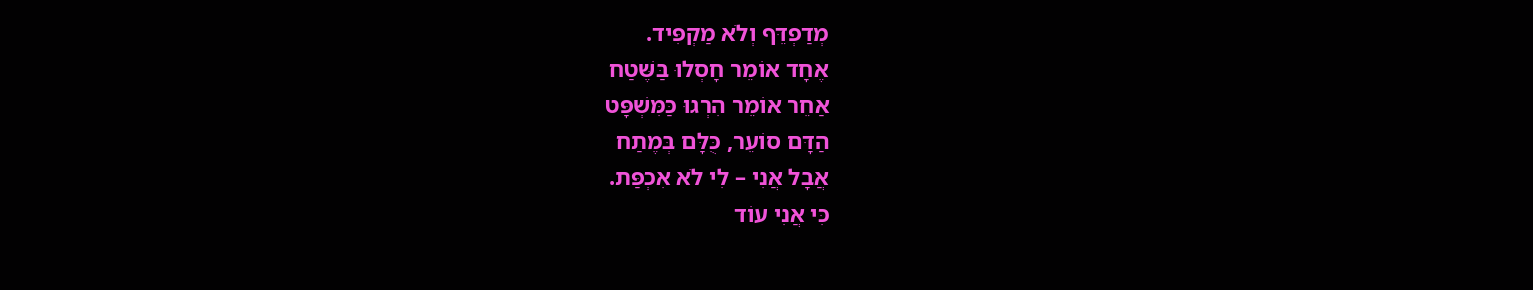מְדַפְדֵּף וְלֹא מַקְפִּיד.
אֶחָד אוֹמֵר חָסְלוּ בַּשֶּׁטַח
אַחֵר אוֹמֵר הִרְגוּ כַּמִּשְׁפָּט
הַדָּם סוֹעֵר, כֻּלָּם בְּמֶתַח
אֲבָל אֲנִי – לִי לֹא אִכְפַּת.
כִּי אֲנִי עוֹד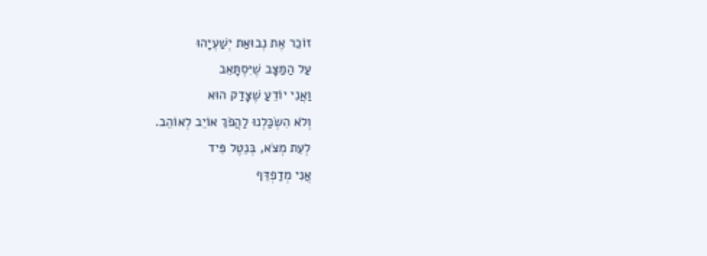זוֹכֵר אֶת נְבוּאַת יְשַׁעְיָהוּ
עַל הַמַּצָּב שֶׁיִּסְתָּאֵב
וַאֲנִי יוֹדֵעַ שֶׁצָּדַק הוּא
וְלֹא הִשְׂכַּלְנוּ לַהֲפֹךְ אוֹיֵב לְאוֹהֵב.
לְעֵת מְצֹא, בְּנֵטֶל פִּיד
אֲנִי מְדַפְדֵּף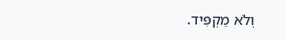וְלֹא מַקְפִּיד.